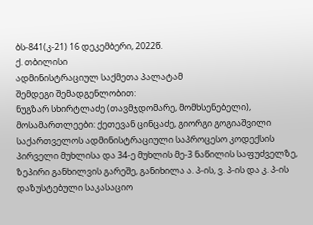ბს-841(კ-21) 16 დეკემბერი, 2022წ.
ქ. თბილისი
ადმინისტრაციულ საქმეთა პალატამ
შემდეგი შემადგენლობით:
ნუგზარ სხირტლაძე (თავმჯდომარე, მომხსენებელი),
მოსამართლეები: ქეთევან ცინცაძე, გიორგი გოგიაშვილი
საქართველოს ადმინისტრაციული საპროცესო კოდექსის პირველი მუხლისა და 34-ე მუხლის მე-3 ნაწილის საფუძველზე, ზეპირი განხილვის გარეშე, განიხილა ა. პ-ის, ვ. პ-ის და კ. პ-ის დაზუსტებული საკასაციო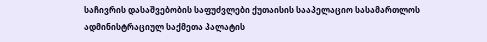საჩივრის დასაშვებობის საფუძვლები ქუთაისის სააპელაციო სასამართლოს ადმინისტრაციულ საქმეთა პალატის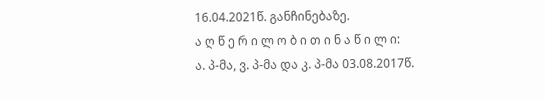16.04.2021წ. განჩინებაზე.
ა ღ წ ე რ ი ლ ო ბ ი თ ი ნ ა წ ი ლ ი:
ა. პ-მა, ვ. პ-მა და კ. პ-მა 03.08.2017წ.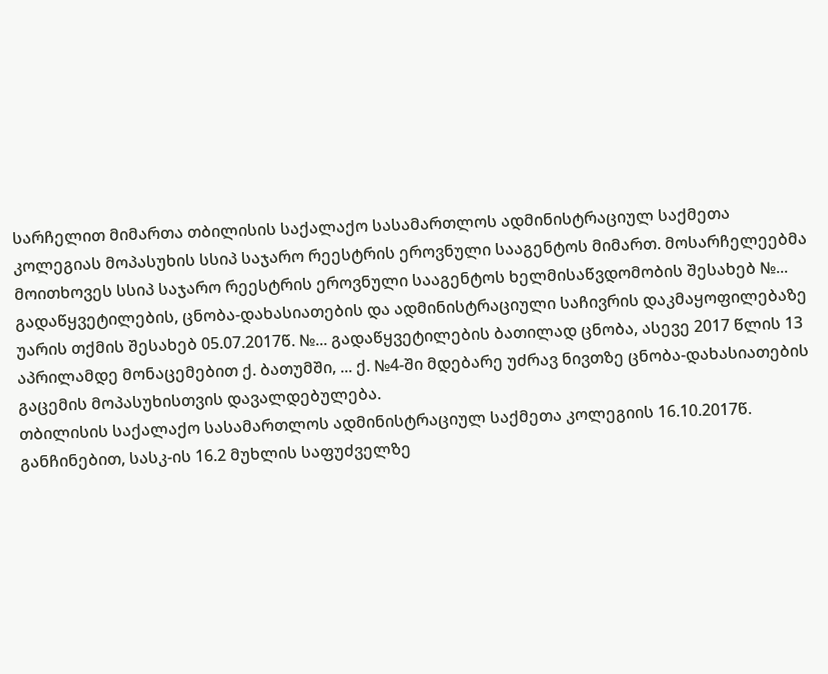სარჩელით მიმართა თბილისის საქალაქო სასამართლოს ადმინისტრაციულ საქმეთა კოლეგიას მოპასუხის სსიპ საჯარო რეესტრის ეროვნული სააგენტოს მიმართ. მოსარჩელეებმა მოითხოვეს სსიპ საჯარო რეესტრის ეროვნული სააგენტოს ხელმისაწვდომობის შესახებ №... გადაწყვეტილების, ცნობა-დახასიათების და ადმინისტრაციული საჩივრის დაკმაყოფილებაზე უარის თქმის შესახებ 05.07.2017წ. №... გადაწყვეტილების ბათილად ცნობა, ასევე 2017 წლის 13 აპრილამდე მონაცემებით ქ. ბათუმში, ... ქ. №4-ში მდებარე უძრავ ნივთზე ცნობა-დახასიათების გაცემის მოპასუხისთვის დავალდებულება.
თბილისის საქალაქო სასამართლოს ადმინისტრაციულ საქმეთა კოლეგიის 16.10.2017წ. განჩინებით, სასკ-ის 16.2 მუხლის საფუძველზე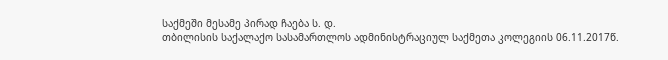საქმეში მესამე პირად ჩაება ს. დ.
თბილისის საქალაქო სასამართლოს ადმინისტრაციულ საქმეთა კოლეგიის 06.11.2017წ.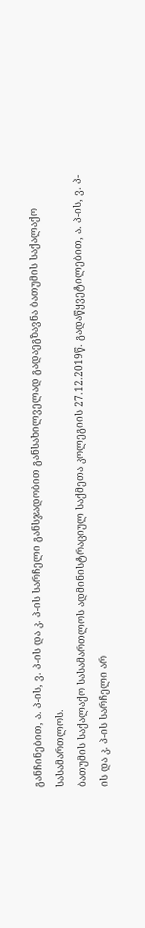განჩინებით, ა. პ-ის, ვ. პ-ის და კ. პ-ის სარჩელი განსჯადობით განსახილველად გადაეგზავნა ბათუმის საქალაქო სასამართლოს.
ბათუმის საქალაქო სასამართლოს ადმინისტრაციულ საქმეთა კოლეგიის 27.12.2019წ. გადაწყვეტილებით, ა. პ-ის, ვ. პ-ის და კ. პ-ის სარჩელი არ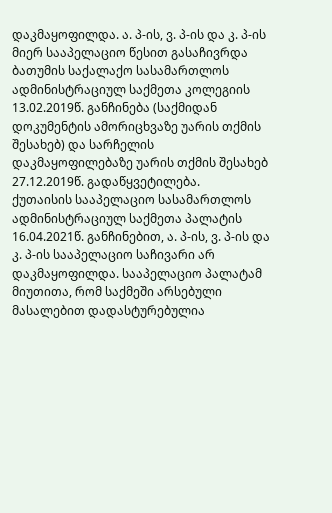დაკმაყოფილდა. ა. პ-ის, ვ. პ-ის და კ. პ-ის მიერ სააპელაციო წესით გასაჩივრდა ბათუმის საქალაქო სასამართლოს ადმინისტრაციულ საქმეთა კოლეგიის 13.02.2019წ. განჩინება (საქმიდან დოკუმენტის ამორიცხვაზე უარის თქმის შესახებ) და სარჩელის დაკმაყოფილებაზე უარის თქმის შესახებ 27.12.2019წ. გადაწყვეტილება.
ქუთაისის სააპელაციო სასამართლოს ადმინისტრაციულ საქმეთა პალატის 16.04.2021წ. განჩინებით, ა. პ-ის, ვ. პ-ის და კ. პ-ის სააპელაციო საჩივარი არ დაკმაყოფილდა. სააპელაციო პალატამ მიუთითა, რომ საქმეში არსებული მასალებით დადასტურებულია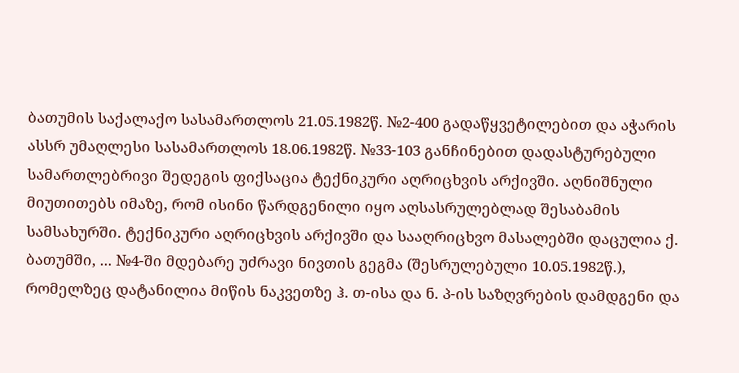ბათუმის საქალაქო სასამართლოს 21.05.1982წ. №2-400 გადაწყვეტილებით და აჭარის ასსრ უმაღლესი სასამართლოს 18.06.1982წ. №33-103 განჩინებით დადასტურებული სამართლებრივი შედეგის ფიქსაცია ტექნიკური აღრიცხვის არქივში. აღნიშნული მიუთითებს იმაზე, რომ ისინი წარდგენილი იყო აღსასრულებლად შესაბამის სამსახურში. ტექნიკური აღრიცხვის არქივში და სააღრიცხვო მასალებში დაცულია ქ. ბათუმში, ... №4-ში მდებარე უძრავი ნივთის გეგმა (შესრულებული 10.05.1982წ.), რომელზეც დატანილია მიწის ნაკვეთზე ჰ. თ-ისა და ნ. პ-ის საზღვრების დამდგენი და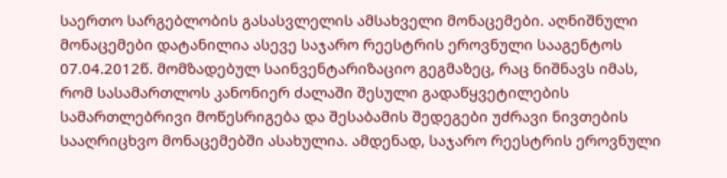საერთო სარგებლობის გასასვლელის ამსახველი მონაცემები. აღნიშნული მონაცემები დატანილია ასევე საჯარო რეესტრის ეროვნული სააგენტოს 07.04.2012წ. მომზადებულ საინვენტარიზაციო გეგმაზეც, რაც ნიშნავს იმას, რომ სასამართლოს კანონიერ ძალაში შესული გადაწყვეტილების სამართლებრივი მოწესრიგება და შესაბამის შედეგები უძრავი ნივთების სააღრიცხვო მონაცემებში ასახულია. ამდენად, საჯარო რეესტრის ეროვნული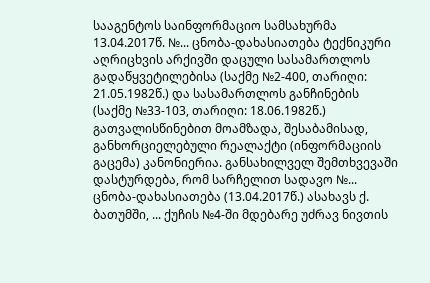სააგენტოს საინფორმაციო სამსახურმა 13.04.2017წ. №... ცნობა-დახასიათება ტექნიკური აღრიცხვის არქივში დაცული სასამართლოს გადაწყვეტილებისა (საქმე №2-400, თარიღი: 21.05.1982წ.) და სასამართლოს განჩინების (საქმე №33-103, თარიღი: 18.06.1982წ.) გათვალისწინებით მოამზადა, შესაბამისად, განხორციელებული რეალაქტი (ინფორმაციის გაცემა) კანონიერია. განსახილველ შემთხვევაში დასტურდება, რომ სარჩელით სადავო №... ცნობა-დახასიათება (13.04.2017წ.) ასახავს ქ. ბათუმში, ... ქუჩის №4-ში მდებარე უძრავ ნივთის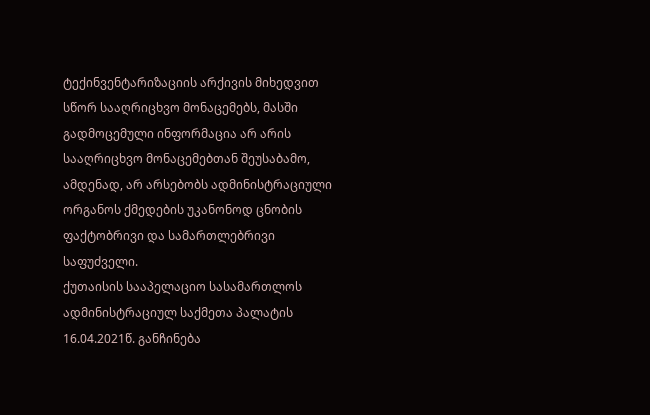ტექინვენტარიზაციის არქივის მიხედვით სწორ სააღრიცხვო მონაცემებს, მასში გადმოცემული ინფორმაცია არ არის სააღრიცხვო მონაცემებთან შეუსაბამო, ამდენად, არ არსებობს ადმინისტრაციული ორგანოს ქმედების უკანონოდ ცნობის ფაქტობრივი და სამართლებრივი საფუძველი.
ქუთაისის სააპელაციო სასამართლოს ადმინისტრაციულ საქმეთა პალატის 16.04.2021წ. განჩინება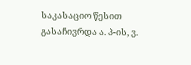საკასაციო წესით გასაჩივრდა ა. პ-ის, ვ.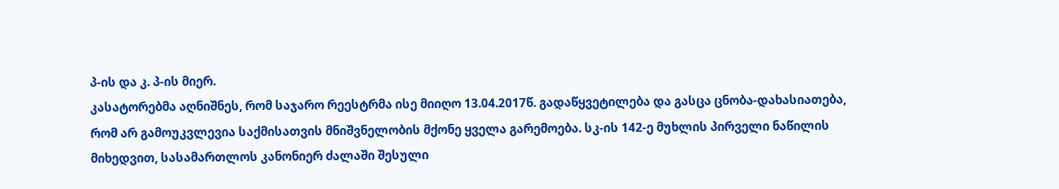პ-ის და კ. პ-ის მიერ.
კასატორებმა აღნიშნეს, რომ საჯარო რეესტრმა ისე მიიღო 13.04.2017წ. გადაწყვეტილება და გასცა ცნობა-დახასიათება, რომ არ გამოუკვლევია საქმისათვის მნიშვნელობის მქონე ყველა გარემოება. სკ-ის 142-ე მუხლის პირველი ნაწილის მიხედვით, სასამართლოს კანონიერ ძალაში შესული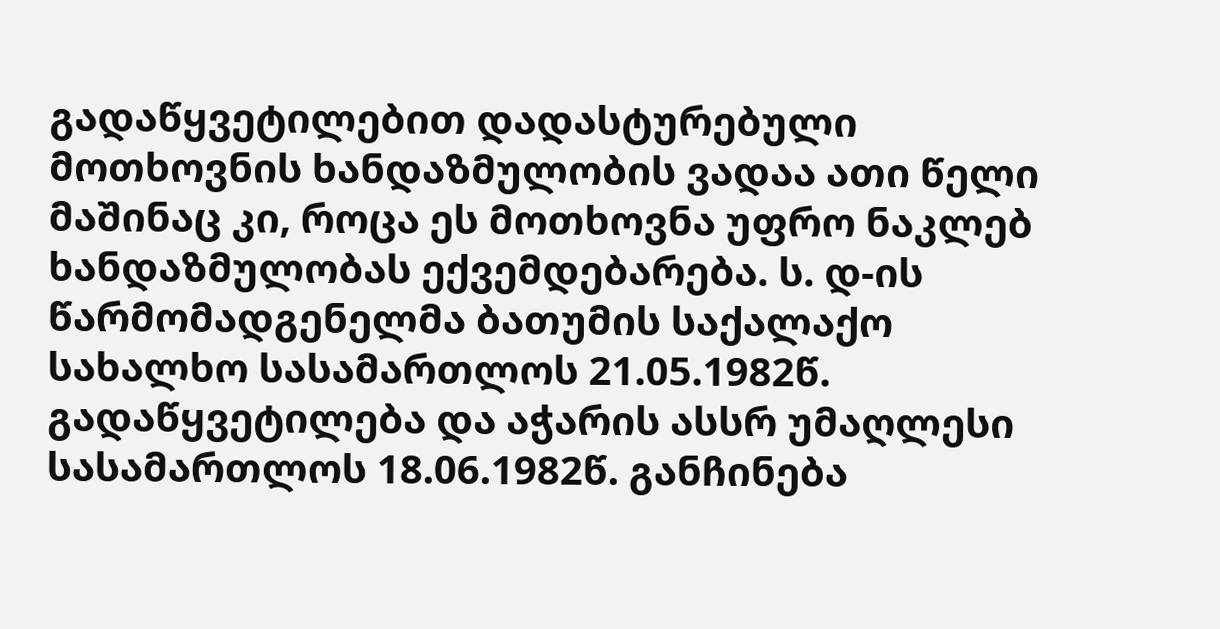გადაწყვეტილებით დადასტურებული მოთხოვნის ხანდაზმულობის ვადაა ათი წელი მაშინაც კი, როცა ეს მოთხოვნა უფრო ნაკლებ ხანდაზმულობას ექვემდებარება. ს. დ-ის წარმომადგენელმა ბათუმის საქალაქო სახალხო სასამართლოს 21.05.1982წ. გადაწყვეტილება და აჭარის ასსრ უმაღლესი სასამართლოს 18.06.1982წ. განჩინება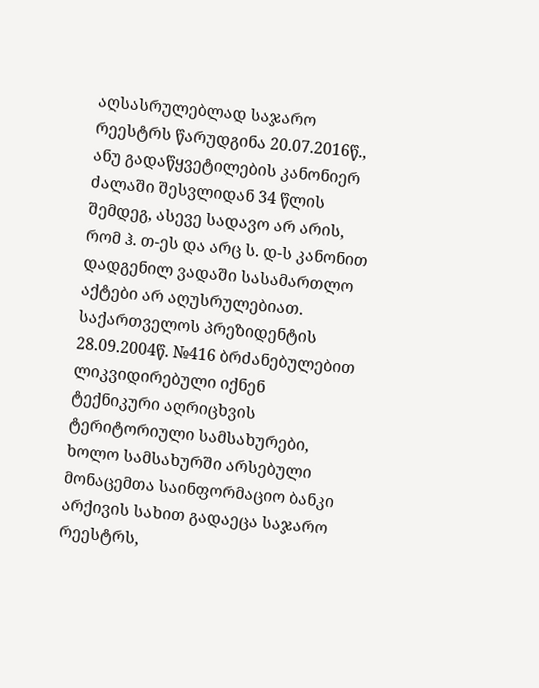აღსასრულებლად საჯარო რეესტრს წარუდგინა 20.07.2016წ., ანუ გადაწყვეტილების კანონიერ ძალაში შესვლიდან 34 წლის შემდეგ, ასევე სადავო არ არის, რომ ჰ. თ-ეს და არც ს. დ-ს კანონით დადგენილ ვადაში სასამართლო აქტები არ აღუსრულებიათ. საქართველოს პრეზიდენტის 28.09.2004წ. №416 ბრძანებულებით ლიკვიდირებული იქნენ ტექნიკური აღრიცხვის ტერიტორიული სამსახურები, ხოლო სამსახურში არსებული მონაცემთა საინფორმაციო ბანკი არქივის სახით გადაეცა საჯარო რეესტრს,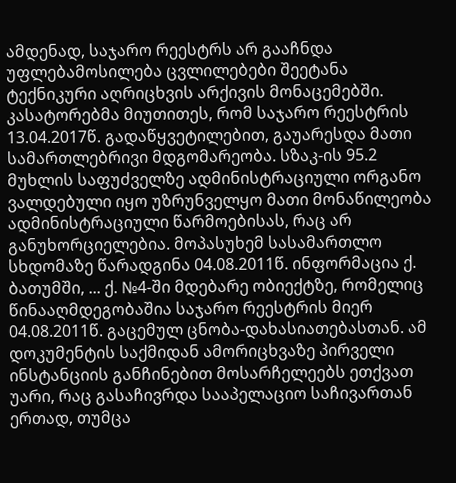ამდენად, საჯარო რეესტრს არ გააჩნდა უფლებამოსილება ცვლილებები შეეტანა ტექნიკური აღრიცხვის არქივის მონაცემებში.
კასატორებმა მიუთითეს, რომ საჯარო რეესტრის 13.04.2017წ. გადაწყვეტილებით, გაუარესდა მათი სამართლებრივი მდგომარეობა. სზაკ-ის 95.2 მუხლის საფუძველზე ადმინისტრაციული ორგანო ვალდებული იყო უზრუნველყო მათი მონაწილეობა ადმინისტრაციული წარმოებისას, რაც არ განუხორციელებია. მოპასუხემ სასამართლო სხდომაზე წარადგინა 04.08.2011წ. ინფორმაცია ქ. ბათუმში, ... ქ. №4-ში მდებარე ობიექტზე, რომელიც წინააღმდეგობაშია საჯარო რეესტრის მიერ 04.08.2011წ. გაცემულ ცნობა-დახასიათებასთან. ამ დოკუმენტის საქმიდან ამორიცხვაზე პირველი ინსტანციის განჩინებით მოსარჩელეებს ეთქვათ უარი, რაც გასაჩივრდა სააპელაციო საჩივართან ერთად, თუმცა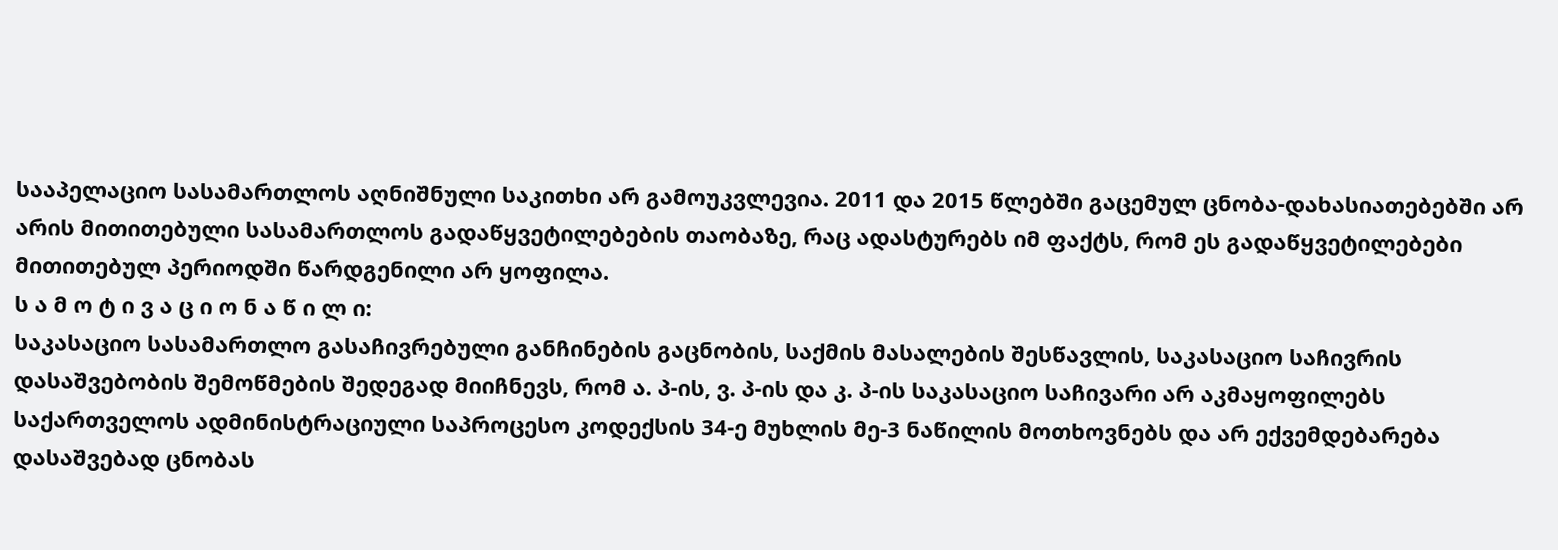სააპელაციო სასამართლოს აღნიშნული საკითხი არ გამოუკვლევია. 2011 და 2015 წლებში გაცემულ ცნობა-დახასიათებებში არ არის მითითებული სასამართლოს გადაწყვეტილებების თაობაზე, რაც ადასტურებს იმ ფაქტს, რომ ეს გადაწყვეტილებები მითითებულ პერიოდში წარდგენილი არ ყოფილა.
ს ა მ ო ტ ი ვ ა ც ი ო ნ ა წ ი ლ ი:
საკასაციო სასამართლო გასაჩივრებული განჩინების გაცნობის, საქმის მასალების შესწავლის, საკასაციო საჩივრის დასაშვებობის შემოწმების შედეგად მიიჩნევს, რომ ა. პ-ის, ვ. პ-ის და კ. პ-ის საკასაციო საჩივარი არ აკმაყოფილებს საქართველოს ადმინისტრაციული საპროცესო კოდექსის 34-ე მუხლის მე-3 ნაწილის მოთხოვნებს და არ ექვემდებარება დასაშვებად ცნობას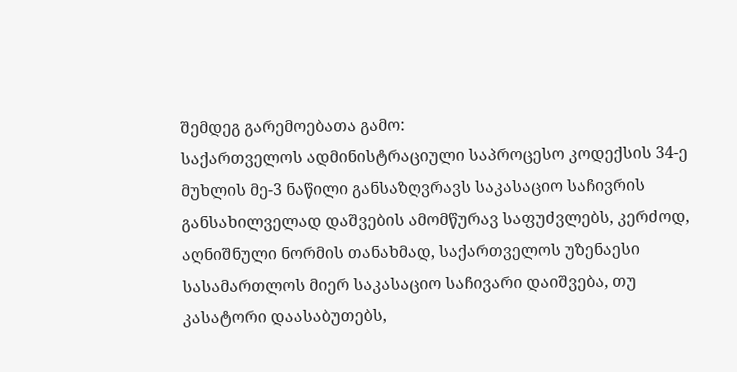შემდეგ გარემოებათა გამო:
საქართველოს ადმინისტრაციული საპროცესო კოდექსის 34-ე მუხლის მე-3 ნაწილი განსაზღვრავს საკასაციო საჩივრის განსახილველად დაშვების ამომწურავ საფუძვლებს, კერძოდ, აღნიშნული ნორმის თანახმად, საქართველოს უზენაესი სასამართლოს მიერ საკასაციო საჩივარი დაიშვება, თუ კასატორი დაასაბუთებს,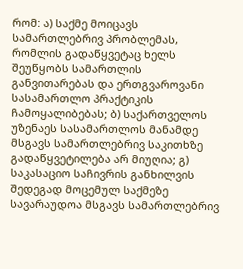რომ: ა) საქმე მოიცავს სამართლებრივ პრობლემას, რომლის გადაწყვეტაც ხელს შეუწყობს სამართლის განვითარებას და ერთგვაროვანი სასამართლო პრაქტიკის ჩამოყალიბებას; ბ) საქართველოს უზენაეს სასამართლოს მანამდე მსგავს სამართლებრივ საკითხზე გადაწყვეტილება არ მიუღია; გ) საკასაციო საჩივრის განხილვის შედეგად მოცემულ საქმეზე სავარაუდოა მსგავს სამართლებრივ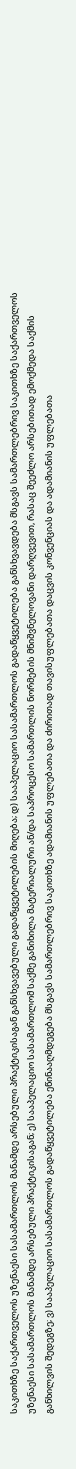საკითხზე საქართველოს უზენაესი სასამართლოს მანამდე არსებული პრაქტიკისაგან განსხვავებული გადაწყვეტილების მიღება; დ) სააპელაციო სასამართლოს გადაწყვეტილება განსხვავდება მსგავს სამართლებრივ საკითხზე საქართველოს უზენაესი სასამართლოს მანამდე არსებული პრაქტიკისაგან; ე) სააპელაციო სასამართლომ საქმე განიხილა მატერიალური ან/და საპროცესო სამართლის ნორმების მნიშვნელოვანი დარღვევით, რასაც შეეძლო არსებითად ემოქმედა საქმის განხილვის შედეგზე; ვ) სააპელაციო სასამართლოს გადაწყვეტილება ეწინააღმდეგება მსგავს სამართლებრივ საკითხზე ადამიანის უფლებათა და ძირითად თავისუფლებათა დაცვის კონვენციას და ადამიანის უფლებათა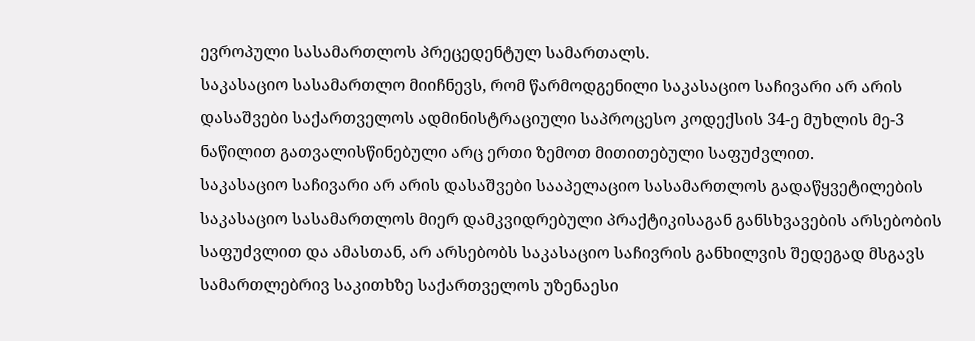ევროპული სასამართლოს პრეცედენტულ სამართალს.
საკასაციო სასამართლო მიიჩნევს, რომ წარმოდგენილი საკასაციო საჩივარი არ არის დასაშვები საქართველოს ადმინისტრაციული საპროცესო კოდექსის 34-ე მუხლის მე-3 ნაწილით გათვალისწინებული არც ერთი ზემოთ მითითებული საფუძვლით.
საკასაციო საჩივარი არ არის დასაშვები სააპელაციო სასამართლოს გადაწყვეტილების საკასაციო სასამართლოს მიერ დამკვიდრებული პრაქტიკისაგან განსხვავების არსებობის საფუძვლით და ამასთან, არ არსებობს საკასაციო საჩივრის განხილვის შედეგად მსგავს სამართლებრივ საკითხზე საქართველოს უზენაესი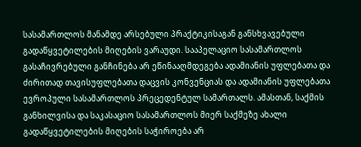სასამართლოს მანამდე არსებული პრაქტიკისაგან განსხვავებული გადაწყვეტილების მიღების ვარაუდი. სააპელაციო სასამართლოს გასაჩივრებული განჩინება არ ეწინააღმდეგება ადამიანის უფლებათა და ძირითად თავისუფლებათა დაცვის კონვენციას და ადამიანის უფლებათა ევროპული სასამართლოს პრეცედენტულ სამართალს. ამასთან, საქმის განხილვისა და საკასაციო სასამართლოს მიერ საქმეზე ახალი გადაწყვეტილების მიღების საჭიროება არ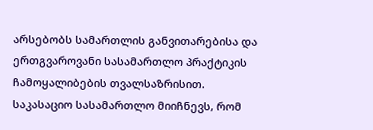არსებობს სამართლის განვითარებისა და ერთგვაროვანი სასამართლო პრაქტიკის ჩამოყალიბების თვალსაზრისით.
საკასაციო სასამართლო მიიჩნევს, რომ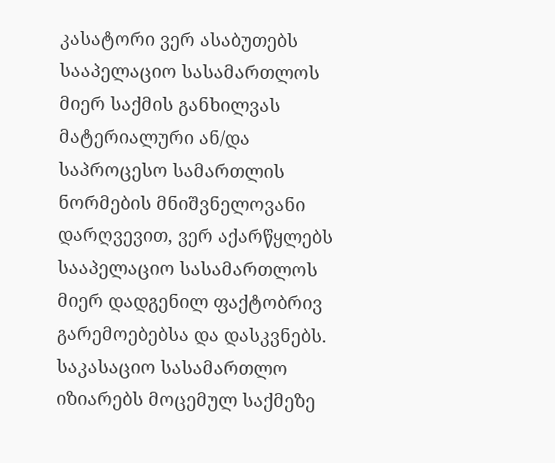კასატორი ვერ ასაბუთებს სააპელაციო სასამართლოს მიერ საქმის განხილვას მატერიალური ან/და საპროცესო სამართლის ნორმების მნიშვნელოვანი დარღვევით, ვერ აქარწყლებს სააპელაციო სასამართლოს მიერ დადგენილ ფაქტობრივ გარემოებებსა და დასკვნებს.
საკასაციო სასამართლო იზიარებს მოცემულ საქმეზე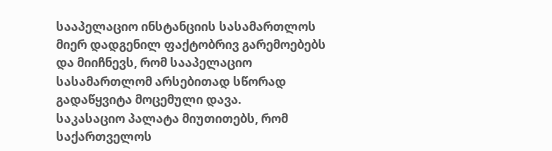სააპელაციო ინსტანციის სასამართლოს მიერ დადგენილ ფაქტობრივ გარემოებებს და მიიჩნევს, რომ სააპელაციო სასამართლომ არსებითად სწორად გადაწყვიტა მოცემული დავა.
საკასაციო პალატა მიუთითებს, რომ საქართველოს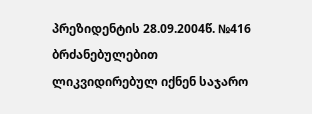პრეზიდენტის 28.09.2004წ. №416 ბრძანებულებით ლიკვიდირებულ იქნენ საჯარო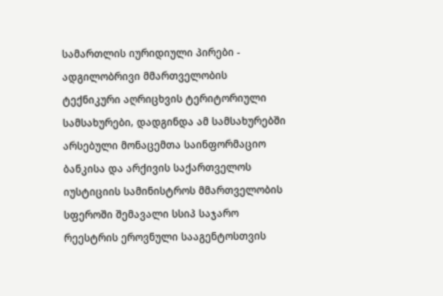სამართლის იურიდიული პირები - ადგილობრივი მმართველობის ტექნიკური აღრიცხვის ტერიტორიული სამსახურები, დადგინდა ამ სამსახურებში არსებული მონაცემთა საინფორმაციო ბანკისა და არქივის საქართველოს იუსტიციის სამინისტროს მმართველობის სფეროში შემავალი სსიპ საჯარო რეესტრის ეროვნული სააგენტოსთვის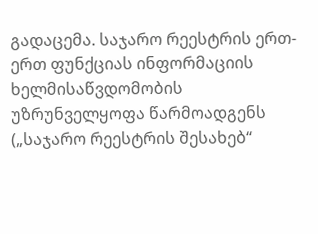გადაცემა. საჯარო რეესტრის ერთ-ერთ ფუნქციას ინფორმაციის ხელმისაწვდომობის უზრუნველყოფა წარმოადგენს („საჯარო რეესტრის შესახებ“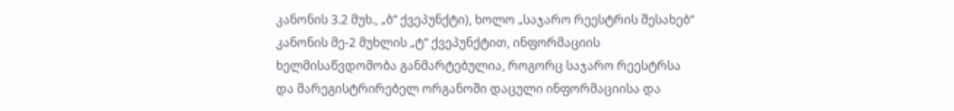კანონის 3.2 მუხ., „ბ“ ქვეპუნქტი), ხოლო „საჯარო რეესტრის შესახებ“ კანონის მე-2 მუხლის „ტ“ ქვეპუნქტით, ინფორმაციის ხელმისაწვდომობა განმარტებულია, როგორც საჯარო რეესტრსა და მარეგისტრირებელ ორგანოში დაცული ინფორმაციისა და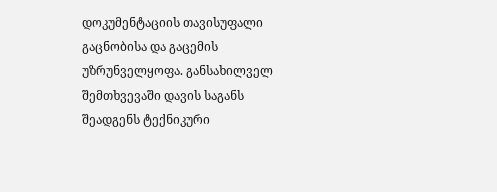დოკუმენტაციის თავისუფალი გაცნობისა და გაცემის უზრუნველყოფა. განსახილველ შემთხვევაში დავის საგანს შეადგენს ტექნიკური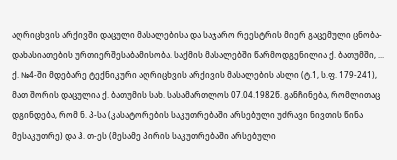აღრიცხვის არქივში დაცული მასალებისა და საჯარო რეესტრის მიერ გაცემული ცნობა-დახასიათების ურთიერშესაბამისობა. საქმის მასალებში წარმოდგენილია ქ. ბათუმში, ... ქ. №4-ში მდებარე ტექნიკური აღრიცხვის არქივის მასალების ასლი (ტ.1, ს.ფ. 179-241), მათ შორის დაცულია ქ. ბათუმის სახ. სასამართლოს 07.04.1982წ. განჩინება, რომლითაც დგინდება, რომ ნ. პ-სა (კასატორების საკუთრებაში არსებული უძრავი ნივთის წინა მესაკუთრე) და ჰ. თ-ეს (მესამე პირის საკუთრებაში არსებული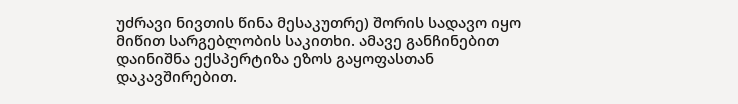უძრავი ნივთის წინა მესაკუთრე) შორის სადავო იყო მიწით სარგებლობის საკითხი. ამავე განჩინებით დაინიშნა ექსპერტიზა ეზოს გაყოფასთან დაკავშირებით.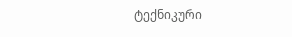ტექნიკური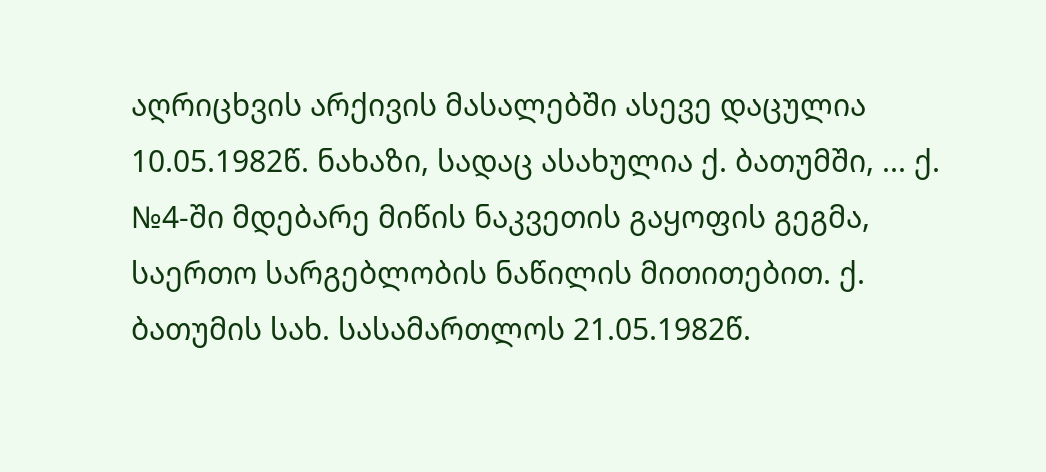აღრიცხვის არქივის მასალებში ასევე დაცულია 10.05.1982წ. ნახაზი, სადაც ასახულია ქ. ბათუმში, ... ქ. №4-ში მდებარე მიწის ნაკვეთის გაყოფის გეგმა, საერთო სარგებლობის ნაწილის მითითებით. ქ. ბათუმის სახ. სასამართლოს 21.05.1982წ.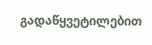გადაწყვეტილებით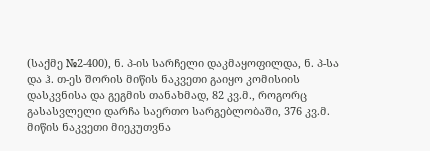(საქმე №2-400), ნ. პ-ის სარჩელი დაკმაყოფილდა, ნ. პ-სა და ჰ. თ-ეს შორის მიწის ნაკვეთი გაიყო კომისიის დასკვნისა და გეგმის თანახმად, 82 კვ.მ., როგორც გასასვლელი დარჩა საერთო სარგებლობაში, 376 კვ.მ. მიწის ნაკვეთი მიეკუთვნა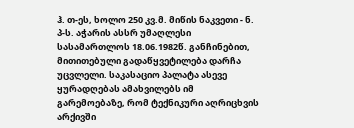ჰ. თ-ეს, ხოლო 250 კვ.მ. მიწის ნაკვეთი - ნ. პ-ს. აჭარის ასსრ უმაღლესი სასამართლოს 18.06.1982წ. განჩინებით, მითითებული გადაწყვეტილება დარჩა უცვლელი. საკასაციო პალატა ასევე ყურადღებას ამახვილებს იმ გარემოებაზე, რომ ტექნიკური აღრიცხვის არქივში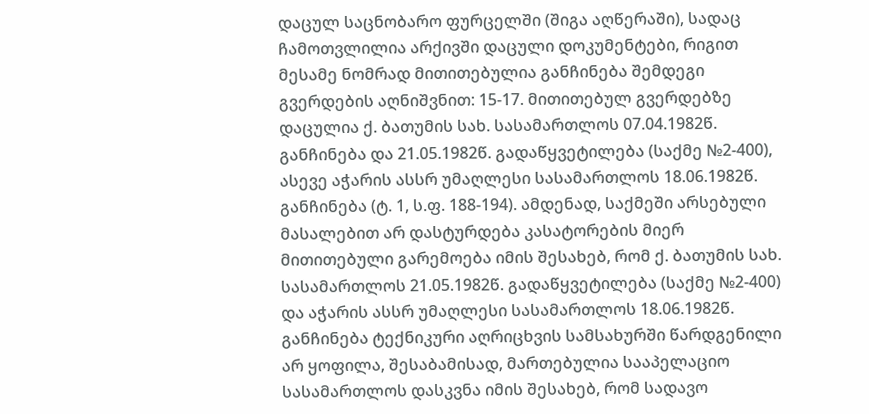დაცულ საცნობარო ფურცელში (შიგა აღწერაში), სადაც ჩამოთვლილია არქივში დაცული დოკუმენტები, რიგით მესამე ნომრად მითითებულია განჩინება შემდეგი გვერდების აღნიშვნით: 15-17. მითითებულ გვერდებზე დაცულია ქ. ბათუმის სახ. სასამართლოს 07.04.1982წ. განჩინება და 21.05.1982წ. გადაწყვეტილება (საქმე №2-400), ასევე აჭარის ასსრ უმაღლესი სასამართლოს 18.06.1982წ. განჩინება (ტ. 1, ს.ფ. 188-194). ამდენად, საქმეში არსებული მასალებით არ დასტურდება კასატორების მიერ მითითებული გარემოება იმის შესახებ, რომ ქ. ბათუმის სახ. სასამართლოს 21.05.1982წ. გადაწყვეტილება (საქმე №2-400) და აჭარის ასსრ უმაღლესი სასამართლოს 18.06.1982წ. განჩინება ტექნიკური აღრიცხვის სამსახურში წარდგენილი არ ყოფილა, შესაბამისად, მართებულია სააპელაციო სასამართლოს დასკვნა იმის შესახებ, რომ სადავო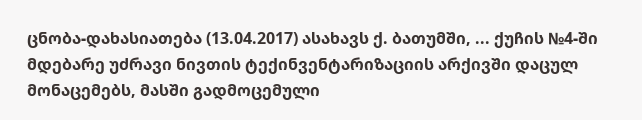ცნობა-დახასიათება (13.04.2017) ასახავს ქ. ბათუმში, ... ქუჩის №4-ში მდებარე უძრავი ნივთის ტექინვენტარიზაციის არქივში დაცულ მონაცემებს, მასში გადმოცემული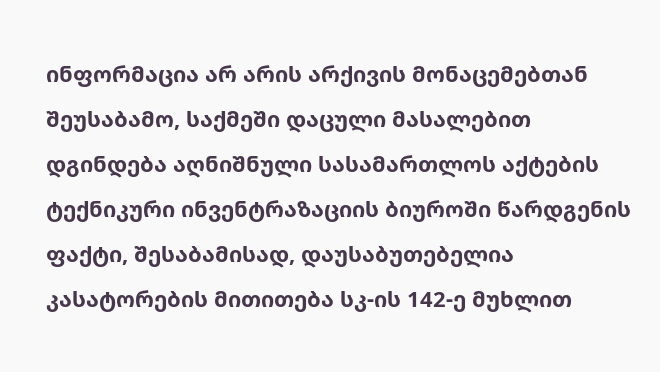ინფორმაცია არ არის არქივის მონაცემებთან შეუსაბამო, საქმეში დაცული მასალებით დგინდება აღნიშნული სასამართლოს აქტების ტექნიკური ინვენტრაზაციის ბიუროში წარდგენის ფაქტი, შესაბამისად, დაუსაბუთებელია კასატორების მითითება სკ-ის 142-ე მუხლით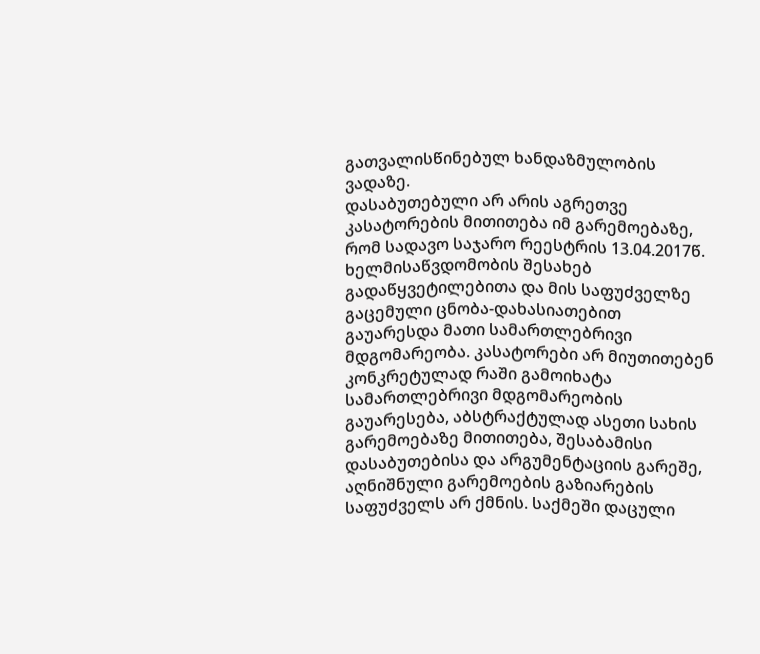გათვალისწინებულ ხანდაზმულობის ვადაზე.
დასაბუთებული არ არის აგრეთვე კასატორების მითითება იმ გარემოებაზე, რომ სადავო საჯარო რეესტრის 13.04.2017წ. ხელმისაწვდომობის შესახებ გადაწყვეტილებითა და მის საფუძველზე გაცემული ცნობა-დახასიათებით გაუარესდა მათი სამართლებრივი მდგომარეობა. კასატორები არ მიუთითებენ კონკრეტულად რაში გამოიხატა სამართლებრივი მდგომარეობის გაუარესება, აბსტრაქტულად ასეთი სახის გარემოებაზე მითითება, შესაბამისი დასაბუთებისა და არგუმენტაციის გარეშე, აღნიშნული გარემოების გაზიარების საფუძველს არ ქმნის. საქმეში დაცული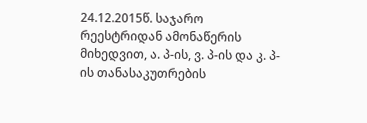24.12.2015წ. საჯარო რეესტრიდან ამონაწერის მიხედვით, ა. პ-ის, ვ. პ-ის და კ. პ-ის თანასაკუთრების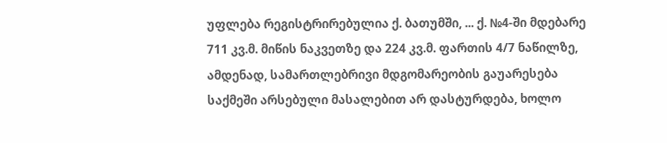უფლება რეგისტრირებულია ქ. ბათუმში, ... ქ. №4-ში მდებარე 711 კვ.მ. მიწის ნაკვეთზე და 224 კვ.მ. ფართის 4/7 ნაწილზე, ამდენად, სამართლებრივი მდგომარეობის გაუარესება საქმეში არსებული მასალებით არ დასტურდება, ხოლო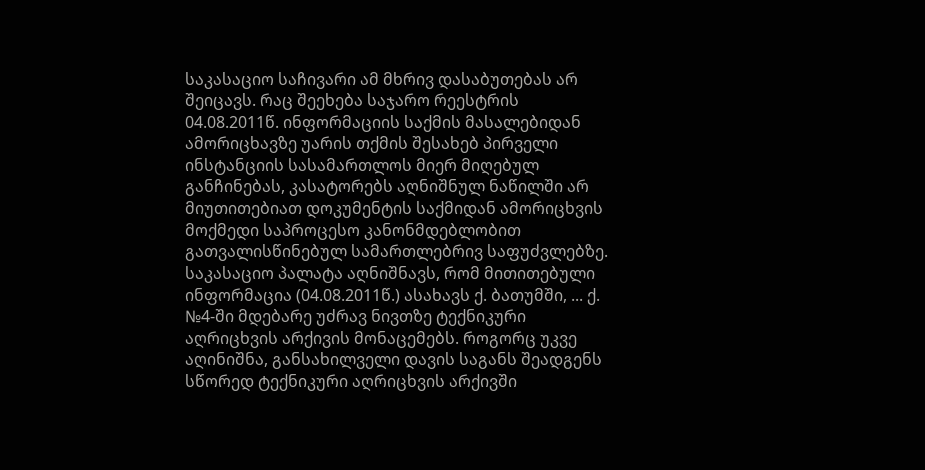საკასაციო საჩივარი ამ მხრივ დასაბუთებას არ შეიცავს. რაც შეეხება საჯარო რეესტრის 04.08.2011წ. ინფორმაციის საქმის მასალებიდან ამორიცხავზე უარის თქმის შესახებ პირველი ინსტანციის სასამართლოს მიერ მიღებულ განჩინებას, კასატორებს აღნიშნულ ნაწილში არ მიუთითებიათ დოკუმენტის საქმიდან ამორიცხვის მოქმედი საპროცესო კანონმდებლობით გათვალისწინებულ სამართლებრივ საფუძვლებზე. საკასაციო პალატა აღნიშნავს, რომ მითითებული ინფორმაცია (04.08.2011წ.) ასახავს ქ. ბათუმში, ... ქ. №4-ში მდებარე უძრავ ნივთზე ტექნიკური აღრიცხვის არქივის მონაცემებს. როგორც უკვე აღინიშნა, განსახილველი დავის საგანს შეადგენს სწორედ ტექნიკური აღრიცხვის არქივში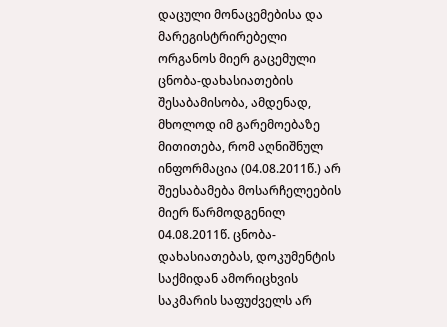დაცული მონაცემებისა და მარეგისტრირებელი ორგანოს მიერ გაცემული ცნობა-დახასიათების შესაბამისობა, ამდენად, მხოლოდ იმ გარემოებაზე მითითება, რომ აღნიშნულ ინფორმაცია (04.08.2011წ.) არ შეესაბამება მოსარჩელეების მიერ წარმოდგენილ 04.08.2011წ. ცნობა-დახასიათებას, დოკუმენტის საქმიდან ამორიცხვის საკმარის საფუძველს არ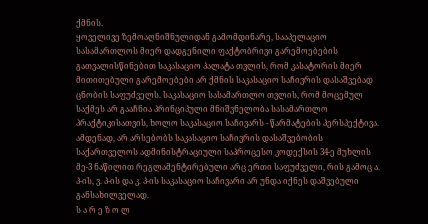ქმნის.
ყოველივე ზემოაღნიშნულიდან გამომდინარე, სააპელაციო სასამართლოს მიერ დადგენილი ფაქტობრივი გარემოებების გათვალისწინებით საკასაციო პალატა თვლის, რომ კასატორის მიერ მითითებული გარემოებები არ ქმნის საკასაციო საჩივრის დასაშვებად ცნობის საფუძველს. საკასაციო სასამართლო თვლის, რომ მოცემულ საქმეს არ გააჩნია პრინციპული მნიშვნელობა სასამართლო პრაქტიკისათვის, ხოლო საკასაციო საჩივარს - წარმატების პერსპექტივა. ამდენად, არ არსებობს საკასაციო საჩივრის დასაშვებობის საქართველოს ადმინისტრაციული საპროცესო კოდექსის 34-ე მუხლის მე-3 ნაწილით რეგლამენტირებული არც ერთი საფუძველი, რის გამოც ა. პ-ის, ვ. პ-ის და კ. პ-ის საკასაციო საჩივარი არ უნდა იქნეს დაშვებული განსახილველად.
ს ა რ ე ზ ო ლ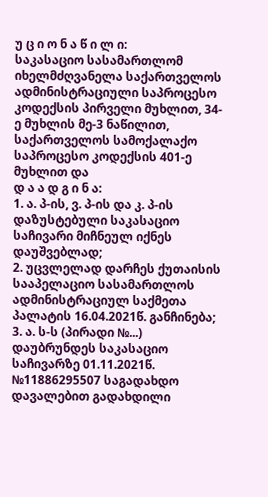უ ც ი ო ნ ა წ ი ლ ი:
საკასაციო სასამართლომ იხელმძღვანელა საქართველოს ადმინისტრაციული საპროცესო კოდექსის პირველი მუხლით, 34-ე მუხლის მე-3 ნაწილით, საქართველოს სამოქალაქო საპროცესო კოდექსის 401-ე მუხლით და
დ ა ა დ გ ი ნ ა:
1. ა. პ-ის, ვ. პ-ის და კ. პ-ის დაზუსტებული საკასაციო საჩივარი მიჩნეულ იქნეს დაუშვებლად;
2. უცვლელად დარჩეს ქუთაისის სააპელაციო სასამართლოს ადმინისტრაციულ საქმეთა პალატის 16.04.2021წ. განჩინება;
3. ა. ს-ს (პირადი №...) დაუბრუნდეს საკასაციო საჩივარზე 01.11.2021წ. №11886295507 საგადახდო დავალებით გადახდილი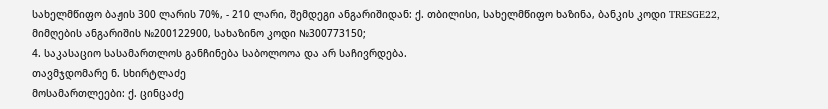სახელმწიფო ბაჟის 300 ლარის 70%, - 210 ლარი, შემდეგი ანგარიშიდან: ქ. თბილისი, სახელმწიფო ხაზინა, ბანკის კოდი TRESGE22, მიმღების ანგარიშის №200122900, სახაზინო კოდი №300773150;
4. საკასაციო სასამართლოს განჩინება საბოლოოა და არ საჩივრდება.
თავმჯდომარე ნ. სხირტლაძე
მოსამართლეები: ქ. ცინცაძე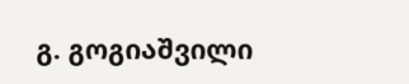გ. გოგიაშვილი